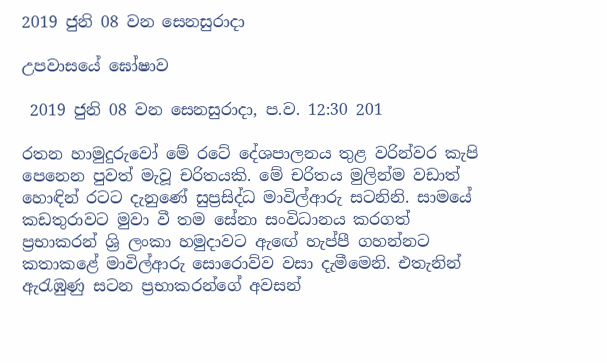2019 ජුනි 08 වන සෙනසුරාදා

උපවාසයේ ඝෝෂාව

 2019 ජුනි 08 වන සෙනසුරාදා, ප.ව. 12:30 201

රතන හාමුදුරුවෝ මේ රටේ දේශපාලනය තුළ වරින්වර කැපි පෙනෙන පුවත් මැවූ චරිතයකි. මේ චරිතය මුලින්ම වඩාත් හොඳින් රටට දැනුණේ සුප්‍රසිද්ධ මාවිල්ආරු සටනිනි. සාමයේ කඩතුරාවට මුවා වී තම සේනා සංවිධානය කරගත් ප්‍රභාකරන් ශ්‍රි ලංකා හමුදාවට ඇඟේ හැප්පී ගහන්නට කතාකළේ මාවිල්ආරු සොරොව්ව වසා දැමීමෙනි. එතැනින් ඇරැඹුණු සටන ප්‍රභාකරන්ගේ අවසන්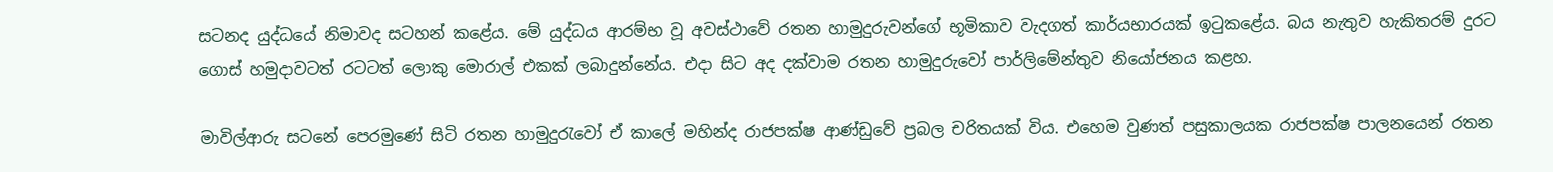සටනද යුද්ධයේ නිමාවද සටහන් කළේය. මේ යුද්ධය ආරම්භ වූ අවස්ථාවේ රතන හාමුදුරුවන්ගේ භූමිකාව වැදගත් කාර්යභාරයක් ඉටුකළේය. බය නැතුව හැකිතරම් දුරට ගොස් හමුදාවටත් රටටත් ලොකු මොරාල් එකක් ලබාදුන්නේය. එදා සිට අද දක්වාම රතන හාමුදුරුවෝ පාර්ලිමේන්තුව නියෝජනය කළහ.

මාවිල්ආරු සටනේ පෙරමුණේ සිටි රතන හාමුදුරැවෝ ඒ කාලේ මහින්ද රාජපක්ෂ ආණ්ඩුවේ ප්‍රබල චරිතයක් විය. එහෙම වුණත් පසුකාලයක රාජපක්ෂ පාලනයෙන් රතන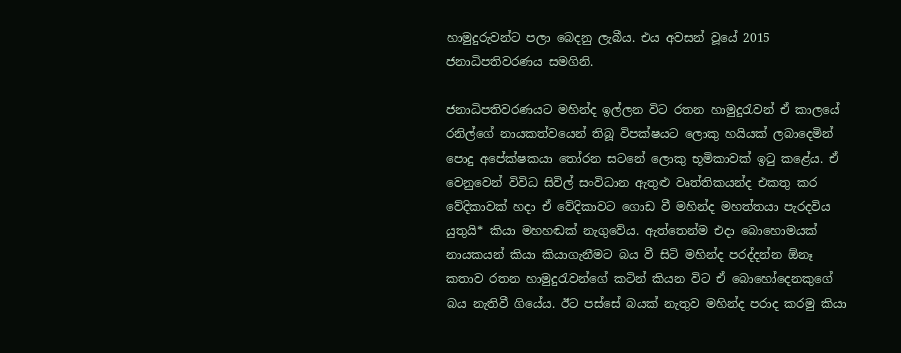හාමුදුරුවන්ට පලා බෙදනු ලැබීය. එය අවසන් වූයේ 2015 ජනාධිපතිවරණය සමගිනි.

ජනාධිපතිවරණයට මහින්ද ඉල්ලන විට රතන හාමුදුරැවන් ඒ කාලයේ රනිල්ගේ නායකත්වයෙන් තිබූ විපක්ෂයට ලොකු හයියක් ලබාදෙමින් පොදු අපේක්ෂකයා තෝරන සටනේ ලොකු භූමිකාවක් ඉටු කළේය. ඒ වෙනුවෙන් විවිධ සිවිල් සංවිධාන ඇතුළු වෘත්තිකයන්ද එකතු කර වේදිකාවක් හදා ඒ වේදිකාවට ගොඩ වී මහින්ද මහත්තයා පැරදවිය යුතුයි* කියා මහහඬක් නැගුවේය. ඇත්තෙන්ම එදා බොහොමයක් නායකයන් කියා කියාගැනීමට බය වී සිටි මහින්ද පරද්දන්න ඕනෑ කතාව රතන හාමුදුරැවන්ගේ කටින් කියන විට ඒ බොහෝදෙනකුගේ බය නැතිවී ගියේය. ඊට පස්සේ බයක් නැතුව මහින්ද පරාද කරමු කියා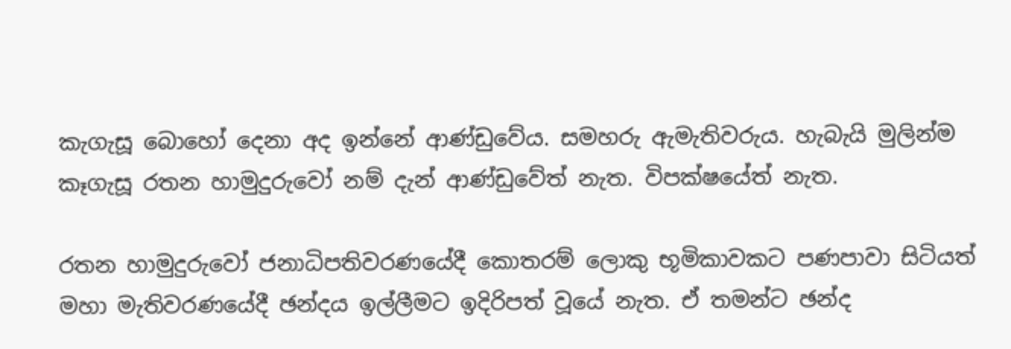කැගැසූ බොහෝ දෙනා අද ඉන්නේ ආණ්ඩුවේය. සමහරු ඇමැතිවරුය. හැබැයි මුලින්ම කෑගැසූ රතන හාමුදුරුවෝ නම් දැන් ආණ්ඩුවේත් නැත. විපක්ෂයේත් නැත.

රතන හාමුදුරුවෝ ජනාධිපතිවරණයේදී කොතරම් ලොකු භූමිකාවකට පණපාවා සිටියත් මහා මැතිවරණයේදී ඡන්දය ඉල්ලීමට ඉදිරිපත් වූයේ නැත. ඒ තමන්ට ඡන්ද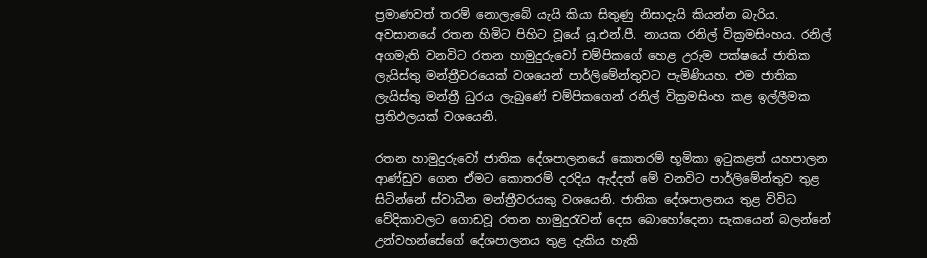ප්‍රමාණවත් තරම් නොලැබේ යැයි කියා සිතුණු නිසාදැයි කියන්න බැරිය. අවසානයේ රතන හිමිට පිහිට වූයේ යූ.එන්.පී. නායක රනිල් වික්‍රමසිංහය. රනිල් අගමැති වනවිට රතන හාමුදුරුවෝ චම්පිකගේ හෙළ උරුම පක්ෂයේ ජාතික ලැයිස්තු මන්ත්‍රීවරයෙක් වශයෙන් පාර්ලිමේන්තුවට පැමිණියහ. එම ජාතික ලැයිස්තු මන්ත්‍රී ධුරය ලැබුණේ චම්පිකගෙන් රනිල් වික්‍රමසිංහ කළ ඉල්ලීමක ප්‍රතිඵලයක් වශයෙනි.

රතන හාමුදුරුවෝ ජාතික දේශපාලනයේ කොතරම් භූමිකා ඉටුකළත් යහපාලන ආණ්ඩුව ගෙන ඒමට කොතරම් දරදිය ඇද්දත් මේ වනවිට පාර්ලිමේන්තුව තුළ සිටින්නේ ස්වාධීන මන්ත්‍රීවරයකු වශයෙනි. ජාතික දේශපාලනය තුළ විවිධ වේදිකාවලට ගොඩවූ රතන හාමුදුරැවන් දෙස බොහෝදෙනා සැකයෙන් බලන්නේ උන්වහන්සේගේ දේශපාලනය තුළ දැකිය හැකි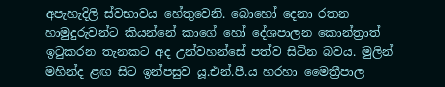අපැහැදිලි ස්වභාවය හේතුවෙනි. බොහෝ දෙනා රතන හාමුදුරුවන්ට කියන්නේ කාගේ හෝ දේශපාලන කොන්ත්‍රාත් ඉටුකරන තැනකට අද උන්වහන්සේ පත්ව සිටින බවය. මුලින් මහින්ද ළඟ සිට ඉන්පසුව යූ.එන්.පී.ය හරහා මෛත්‍රීපාල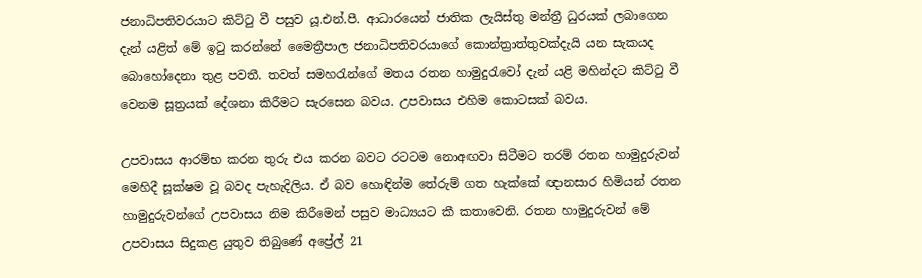ජනාධිපතිවරයාට කිට්ටු වී පසුව යූ.එන්.පී. ආධාරයෙන් ජාතික ලැයිස්තු මන්ත්‍රී ධුරයක් ලබාගෙන දැන් යළිත් මේ ඉටු කරන්නේ මෛත්‍රීපාල ජනාධිපතිවරයාගේ කොන්ත්‍රාත්තුවක්දැයි යන සැකයද බොහෝදෙනා තුළ පවතී. තවත් සමහරැන්ගේ මතය රතන හාමුදුරැවෝ දැන් යළි මහින්දට කිට්ටු වී වෙනම සූත්‍රයක් දේශනා කිරීමට සැරසෙන බවය. උපවාසය එහිම කොටසක් බවය.

උපවාසය ආරම්භ කරන තුරු එය කරන බවට රටටම නොඅඟවා සිටීමට තරම් රතන හාමුදුරුවන් මෙහිදී සූක්ෂම වූ බවද පැහැදිලිය. ඒ බව හොඳින්ම තේරුම් ගත හැක්කේ ඥානසාර හිමියන් රතන හාමුදුරුවන්ගේ උපවාසය නිම කිරීමෙන් පසුව මාධ්‍යයට කී කතාවෙනි. රතන හාමුදුරුවන් මේ උපවාසය සිදුකළ යුතුව තිබුණේ අප්‍රේල් 21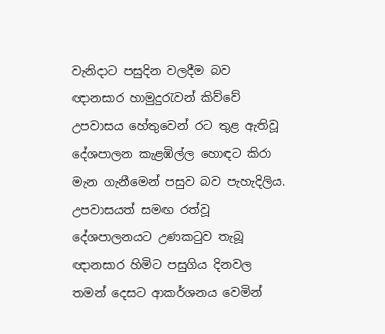වැනිදාට පසුදින වලදීම බව ඥානසාර හාමුදුරැවන් කිව්වේ උපවාසය හේතුවෙන් රට තුළ ඇතිවූ දේශපාලන කැළඹිල්ල හොඳට කිරා මැන ගැනීමෙන් පසුව බව පැහැදිලිය. උපවාසයත් සමඟ රත්වූ දේශපාලනයට උණකටුව තැබූ ඥානසාර හිමිට පසුගිය දිනවල තමන් දෙසට ආකර්ශනය වෙමින්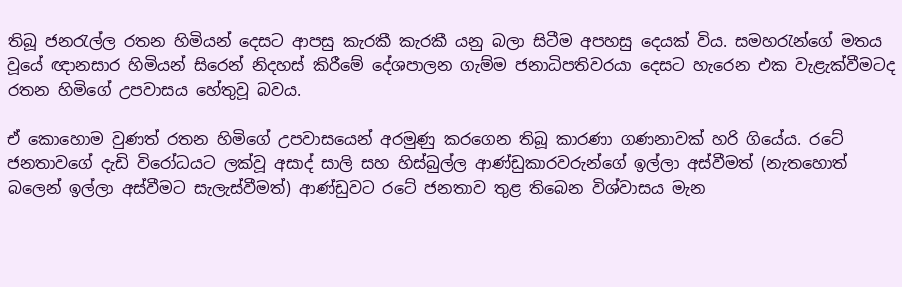තිබූ ජනරැල්ල රතන හිමියන් දෙසට ආපසු කැරකී කැරකී යනු බලා සිටීම අපහසු දෙයක් විය. සමහරැන්ගේ මතය වූයේ ඥානසාර හිමියන් සිරෙන් නිදහස් කිරීමේ දේශපාලන ගැම්ම ජනාධිපතිවරයා දෙසට හැරෙන එක වැළැක්වීමටද රතන හිමිගේ උපවාසය හේතුවූ බවය.

ඒ කොහොම වුණත් රතන හිමිගේ උපවාසයෙන් අරමුණු කරගෙන තිබූ කාරණා ගණනාවක් හරි ගියේය. රටේ ජනතාවගේ දැඩි විරෝධයට ලක්වූ අසාද් සාලි සහ හිස්බුල්ල ආණ්ඩුකාරවරුන්ගේ ඉල්ලා අස්වීමත් (නැතහොත් බලෙන් ඉල්ලා අස්වීමට සැලැස්වීමත්) ආණ්ඩුවට රටේ ජනතාව තුළ තිබෙන විශ්වාසය මැන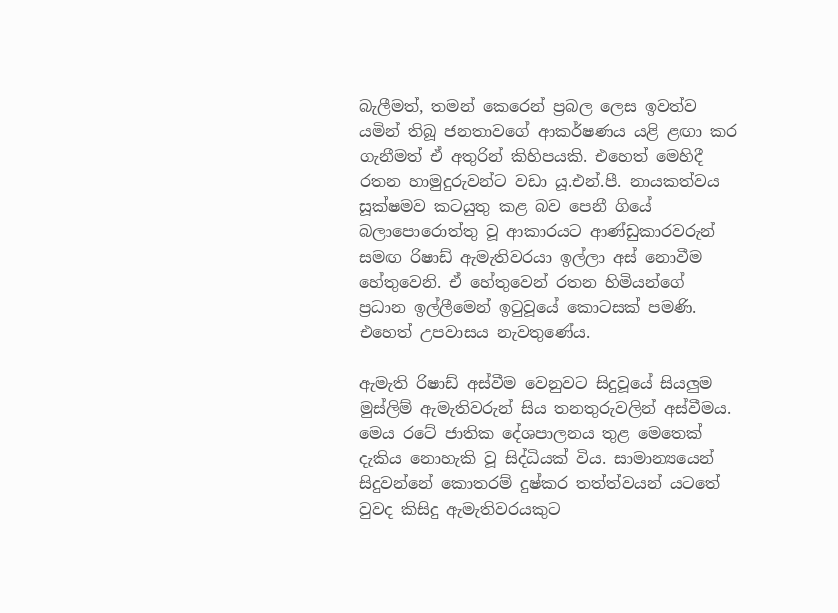බැලීමත්, තමන් කෙරෙන් ප්‍රබල ලෙස ඉවත්ව යමින් තිබූ ජනතාවගේ ආකර්ෂණය යළි ළඟා කර ගැනීමත් ඒ අතුරින් කිහිපයකි. එහෙත් මෙහිදී රතන හාමුදුරුවන්ට වඩා යූ.එන්.පී. නායකත්වය සූක්ෂමව කටයුතු කළ බව පෙනී ගියේ බලාපොරොත්තු වූ ආකාරයට ආණ්ඩුකාරවරුන් සමඟ රිෂාඩ් ඇමැතිවරයා ඉල්ලා අස් නොවීම හේතුවෙනි. ඒ හේතුවෙන් රතන හිමියන්ගේ ප්‍රධාන ඉල්ලීමෙන් ඉටුවූයේ කොටසක් පමණි. එහෙත් උපවාසය නැවතුණේය.

ඇමැති රිෂාඩ් අස්වීම වෙනුවට සිදුවූයේ සියලුම මුස්ලිම් ඇමැතිවරුන් සිය තනතුරුවලින් අස්වීමය. මෙය රටේ ජාතික දේශපාලනය තුළ මෙතෙක් දැකිය නොහැකි වූ සිද්ධියක් විය. සාමාන්‍යයෙන් සිදුවන්නේ කොතරම් දුෂ්කර තත්ත්වයන් යටතේ වුවද කිසිදු ඇමැතිවරයකුට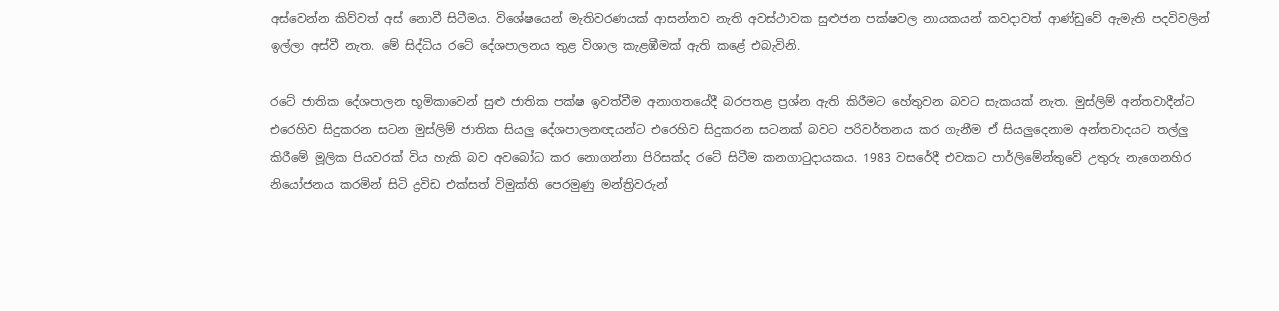අස්වෙන්න කිව්වත් අස් නොවී සිටීමය. විශේෂයෙන් මැතිවරණයක් ආසන්නව නැති අවස්ථාවක සුළුජන පක්ෂවල නායකයන් කවදාවත් ආණ්ඩුවේ ඇමැති පදවිවලින් ඉල්ලා අස්වී නැත. මේ සිද්ධිය රටේ දේශපාලනය තුළ විශාල කැළඹීමක් ඇති කළේ එබැවිනි.

රටේ ජාතික දේශපාලන භූමිකාවෙන් සුළු ජාතික පක්ෂ ඉවත්වීම අනාගතයේදී බරපතළ ප්‍රශ්න ඇති කිරීමට හේතුවන බවට සැකයක් නැත. මුස්ලිම් අන්තවාදීන්ට එරෙහිව සිදුකරන සටන මුස්ලිම් ජාතික සියලු දේශපාලනඥයන්ට එරෙහිව සිදුකරන සටනක් බවට පරිවර්තනය කර ගැනීම ඒ සියලුදෙනාම අන්තවාදයට තල්ලු කිරීමේ මූලික පියවරක් විය හැකි බව අවබෝධ කර නොගන්නා පිරිසක්ද රටේ සිටීම කනගාටුදායකය. 1983 වසරේදී එවකට පාර්ලිමේන්තුවේ උතුරු නැගෙනහිර නියෝජනය කරමින් සිටි ද්‍රවිඩ එක්සත් විමුක්ති පෙරමුණු මන්ත්‍රිවරුන්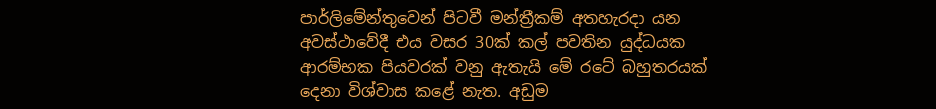පාර්ලිමේන්තුවෙන් පිටවී මන්ත්‍රීකම් අතහැරදා යන අවස්ථාවේදී එය වසර 30ක් කල් පවතින යුද්ධයක ආරම්භක පියවරක් වනු ඇතැයි මේ රටේ බහුතරයක් දෙනා විශ්වාස කළේ නැත. අඩුම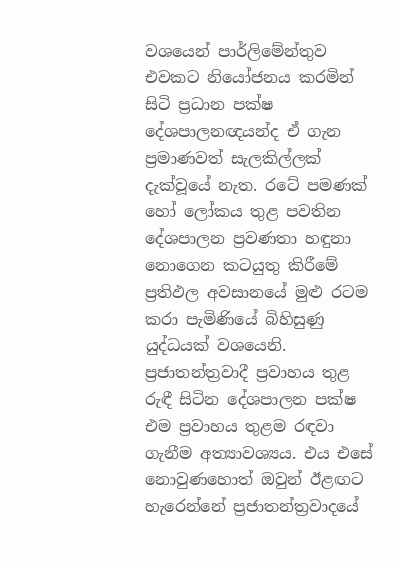වශයෙන් පාර්ලිමේන්තුව එවකට නියෝජනය කරමින් සිටි ප්‍රධාන පක්ෂ දේශපාලනඥයන්ද ඒ ගැන ප්‍රමාණවත් සැලකිල්ලක් දැක්වූයේ නැත. රටේ පමණක් හෝ ලෝකය තුළ පවතින දේශපාලන ප්‍රවණතා හඳුනා නොගෙන කටයුතු කිරීමේ ප්‍රතිඵල අවසානයේ මුළු රටම කරා පැමිණියේ බිහිසුණු යුද්ධයක් වශයෙනි. ප්‍රජාතන්ත්‍රවාදී ප්‍රවාහය තුළ රුඳී සිටින දේශපාලන පක්ෂ එම ප්‍රවාහය තුළම රඳවා ගැනීම අත්‍යාවශ්‍යය. එය එසේ නොවුණහොත් ඔවුන් ඊළඟට හැරෙන්නේ ප්‍රජාතන්ත්‍රවාදයේ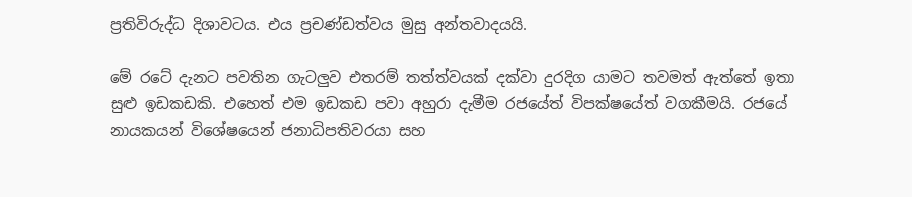ප්‍රතිවිරුද්ධ දිශාවටය. එය ප්‍රචණ්ඩත්වය මුසු අන්තවාදයයි.

මේ රටේ දැනට පවතින ගැටලුව එතරම් තත්ත්වයක් දක්වා දුරදිග යාමට තවමත් ඇත්තේ ඉතා සුළු ඉඩකඩකි. එහෙත් එම ඉඩකඩ පවා අහුරා දැමීම රජයේත් විපක්ෂයේත් වගකීමයි. රජයේ නායකයන් විශේෂයෙන් ජනාධිපතිවරයා සහ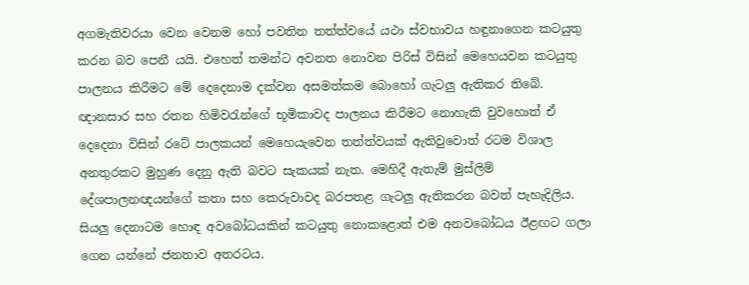අගමැතිවරයා වෙන වෙනම හෝ පවතින තත්ත්වයේ යථා ස්වභාවය හඳුනාගෙන කටයුතු කරන බව පෙනී යයි. එහෙත් තමන්ට අවනත නොවන පිරිස් විසින් මෙහෙයවන කටයුතු පාලනය කිරීමට මේ දෙදෙනාම දක්වන අසමත්කම බොහෝ ගැටලු ඇතිකර තිබේ. ඥානසාර සහ රතන හිමිවරැන්ගේ භූමිකාවද පාලනය කිරීමට නොහැකි වුවහොත් ඒ දෙදෙනා විසින් රටේ පාලකයන් මෙහෙයැවෙන තත්ත්වයක් ඇතිවුවොත් රටම විශාල අනතුරකට මුහුණ දෙනු ඇති බවට සැකයක් නැත. මෙහිදී ඇතැම් මුස්ලිම් දේශපාලනඥයන්ගේ කතා සහ කෙරුවාවද බරපතළ ගැටලු ඇතිකරන බවත් පැහැදිලිය. සියලු දෙනාටම හොඳ අවබෝධයකින් කටයුතු නොකළොත් එම අනවබෝධය ඊළඟට ගලා ගෙන යන්නේ ජනතාව අතරටය.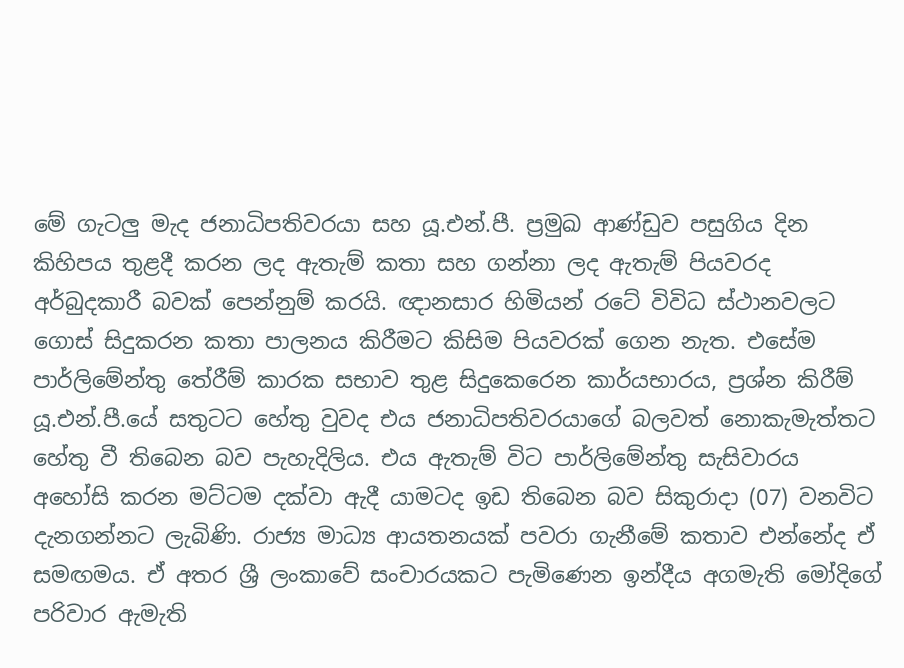මේ ගැටලු මැද ජනාධිපතිවරයා සහ යූ.එන්.පී. ප්‍රමුඛ ආණ්ඩුව පසුගිය දින කිහිපය තුළදී කරන ලද ඇතැම් කතා සහ ගන්නා ලද ඇතැම් පියවරද අර්බුදකාරී බවක් පෙන්නුම් කරයි. ඥානසාර හිමියන් රටේ විවිධ ස්ථානවලට ගොස් සිදුකරන කතා පාලනය කිරීමට කිසිම පියවරක් ගෙන නැත. එසේම පාර්ලිමේන්තු තේරීම් කාරක සභාව තුළ සිදුකෙරෙන කාර්යභාරය, ප්‍රශ්න කිරීම් යූ.එන්.පී.යේ සතුටට හේතු වුවද එය ජනාධිපතිවරයාගේ බලවත් නොකැමැත්තට හේතු වී තිබෙන බව පැහැදිලිය. එය ඇතැම් විට පාර්ලිමේන්තු සැසිවාරය අහෝසි කරන මට්ටම දක්වා ඇදී යාමටද ඉඩ තිබෙන බව සිකුරාදා (07) වනවිට දැනගන්නට ලැබිණි. රාජ්‍ය මාධ්‍ය ආයතනයක් පවරා ගැනීමේ කතාව එන්නේද ඒ සමඟමය. ඒ අතර ශ්‍රී ලංකාවේ සංචාරයකට පැමිණෙන ඉන්දීය අගමැති මෝදිගේ පරිවාර ඇමැති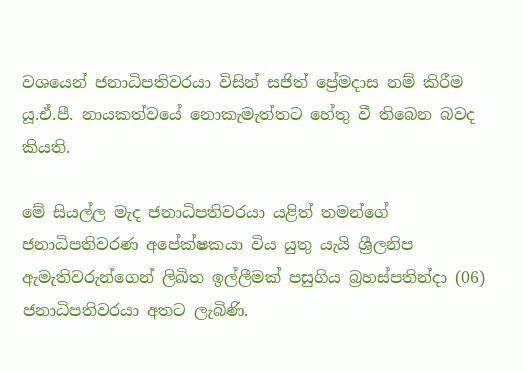වශයෙන් ජනාධිපතිවරයා විසින් සජිත් ප්‍රේමදාස නම් කිරීම යූ.ඒ.පී. නායකත්වයේ නොකැමැත්තට හේතු වී තිබෙන බවද කියති.

මේ සියල්ල මැද ජනාධිපතිවරයා යළිත් තමන්ගේ ජනාධිපතිවරණ අපේක්ෂකයා විය යුතු යැයි ශ්‍රීලනිප ඇමැතිවරුන්ගෙන් ලිඛිත ඉල්ලීමක් පසුගිය බ්‍රහස්පතින්දා (06) ජනාධිපතිවරයා අතට ලැබිණි.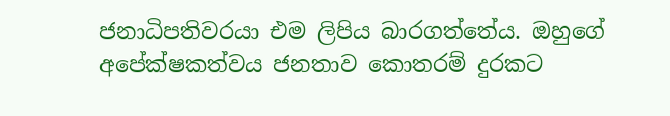ජනාධිපතිවරයා එම ලිපිය බාරගත්තේය. ඔහුගේ අපේක්ෂකත්වය ජනතාව කොතරම් දුරකට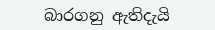බාරගනු ඇතිදැයි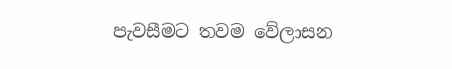පැවසීමට තවම වේලාසන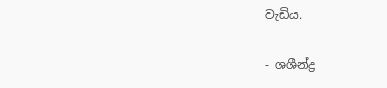වැඩිය.

- ශශීන්ද්‍ර